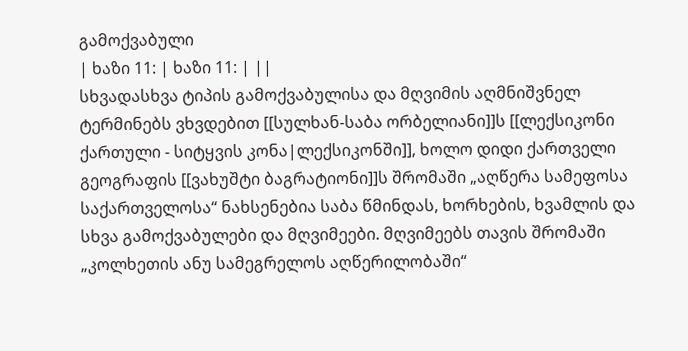გამოქვაბული
| ხაზი 11: | ხაზი 11: | ||
სხვადასხვა ტიპის გამოქვაბულისა და მღვიმის აღმნიშვნელ ტერმინებს ვხვდებით [[სულხან-საბა ორბელიანი]]ს [[ლექსიკონი ქართული - სიტყვის კონა|ლექსიკონში]], ხოლო დიდი ქართველი გეოგრაფის [[ვახუშტი ბაგრატიონი]]ს შრომაში „აღწერა სამეფოსა საქართველოსა“ ნახსენებია საბა წმინდას, ხორხების, ხვამლის და სხვა გამოქვაბულები და მღვიმეები. მღვიმეებს თავის შრომაში „კოლხეთის ანუ სამეგრელოს აღწერილობაში“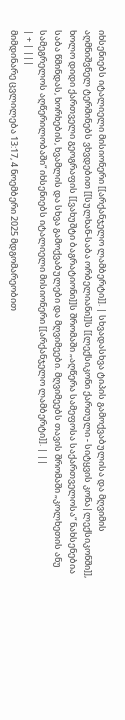იხსენიებს იტალიელი მისიონერი [[არქანჯელო ლამბერტი]]. | სხვადასხვა ტიპის გამოქვაბულისა და მღვიმის აღმნიშვნელ ტერმინებს ვხვდებით [[სულხან-საბა ორბელიანი]]ს [[ლექსიკონი ქართული - სიტყვის კონა|ლექსიკონში]], ხოლო დიდი ქართველი გეოგრაფის [[ვახუშტი ბაგრატიონი]]ს შრომაში „აღწერა სამეფოსა საქართველოსა“ ნახსენებია საბა წმინდას, ხორხების, ხვამლის და სხვა გამოქვაბულები და მღვიმეები. მღვიმეებს თავის შრომაში „კოლხეთის ანუ სამეგრელოს აღწერილობაში“ იხსენიებს იტალიელი მისიონერი [[არქანჯელო ლამბერტი]]. | ||
| + | |||
მიმდინარე ცვლილება 13:17, 4 ნოემბერი 2025 მდგომარეობით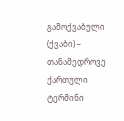გამოქვაბული (ქვაბი) – თანამედროვე ქართული ტერმინი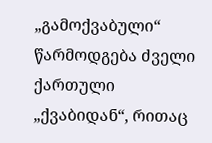„გამოქვაბული“ წარმოდგება ძველი ქართული „ქვაბიდან“, რითაც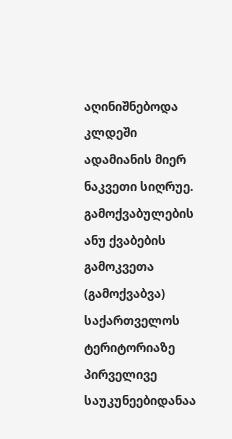აღინიშნებოდა კლდეში ადამიანის მიერ ნაკვეთი სიღრუე. გამოქვაბულების ანუ ქვაბების გამოკვეთა (გამოქვაბვა) საქართველოს ტერიტორიაზე პირველივე საუკუნეებიდანაა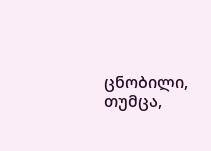ცნობილი, თუმცა,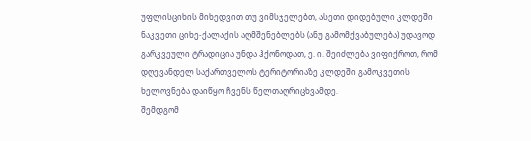უფლისციხის მიხედვით თუ ვიმსჯელებთ, ასეთი დიდებული კლდეში ნაკვეთი ციხე-ქალაქის აღმშენებლებს (ანუ გამომქვაბულება) უდავოდ გარკვეული ტრადიცია უნდა ჰქონოდათ, ე. ი. შეიძლება ვიფიქროთ, რომ დღევანდელ საქართველოს ტერიტორიაზე კლდეში გამოკვეთის ხელოვნება დაიწყო ჩვენს წელთაღრიცხვამდე.
შემდგომ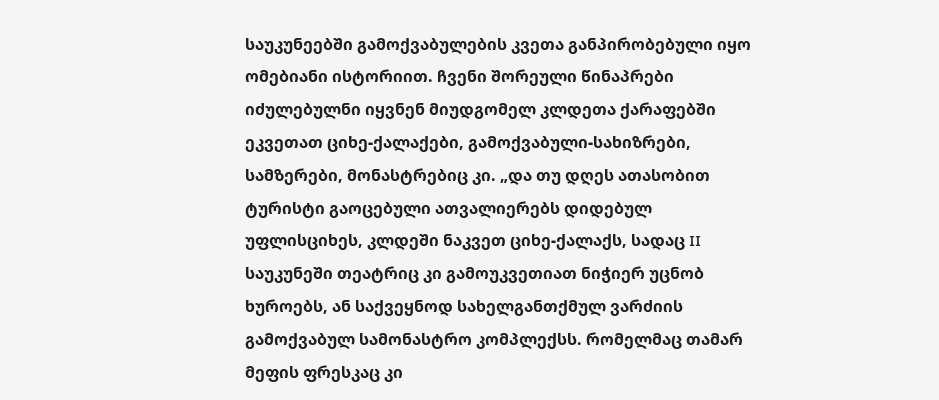საუკუნეებში გამოქვაბულების კვეთა განპირობებული იყო ომებიანი ისტორიით. ჩვენი შორეული წინაპრები იძულებულნი იყვნენ მიუდგომელ კლდეთა ქარაფებში ეკვეთათ ციხე-ქალაქები, გამოქვაბული-სახიზრები, სამზერები, მონასტრებიც კი. „და თუ დღეს ათასობით ტურისტი გაოცებული ათვალიერებს დიდებულ უფლისციხეს, კლდეში ნაკვეთ ციხე-ქალაქს, სადაც II საუკუნეში თეატრიც კი გამოუკვეთიათ ნიჭიერ უცნობ ხუროებს, ან საქვეყნოდ სახელგანთქმულ ვარძიის გამოქვაბულ სამონასტრო კომპლექსს. რომელმაც თამარ მეფის ფრესკაც კი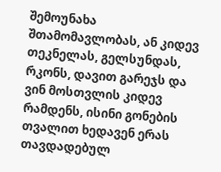შემოუნახა შთამომავლობას, ან კიდევ თეკნელას, გელსუნდას, რკონს, დავით გარეჯს და ვინ მოსთვლის კიდევ რამდენს, ისინი გონების თვალით ხედავენ ერას თავდადებულ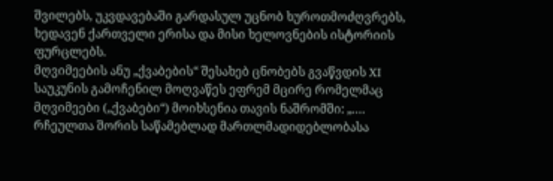შვილებს, უკვდავებაში გარდასულ უცნობ ხუროთმოძღვრებს, ხედავენ ქართველი ერისა და მისი ხელოვნების ისტორიის ფურცლებს.
მღვიმეების ანუ „ქვაბების“ შესახებ ცნობებს გვაწვდის XI საუკუნის გამოჩენილ მოღვაწეს ეფრემ მცირე რომელმაც მღვიმეები („ქვაბები“) მოიხსენია თავის ნაშრომში: „.… რჩეულთა შორის საწამებლად მართლმადიდებლობასა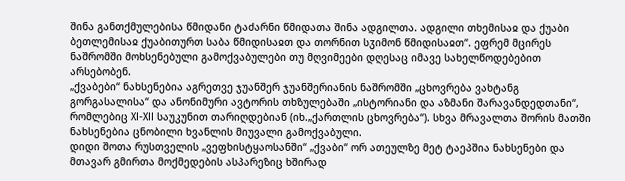შინა განთქმულებისა წმიდანი ტაძარნი წმიდათა შინა ადგილთა. ადგილი თხემისაჲ და ქუაბი ბეთლემისაჲ ქუაბითურთ საბა წმიდისაჲთ და თორნით სჳიმონ წმიდისაჲთ“. ეფრემ მცირეს ნაშრომში მოხსენებული გამოქვაბულები თუ მღვიმეები დღესაც იმავე სახელწოდებებით არსებობენ.
„ქვაბები“ ნახსენებია აგრეთვე ჯუანშერ ჯუანშერიანის ნაშრომში „ცხოვრება ვახტანგ გორგასალისა“ და ანონიმური ავტორის თხზულებაში „ისტორიანი და აზმანი შარავანდედთანი“, რომლებიც XI-XII საუკუნით თარიღდებიან (იხ.„ქართლის ცხოვრება“). სხვა მრავალთა შორის მათში ნახსენებია ცნობილი ხვანლის მიუვალი გამოქვაბული.
დიდი შოთა რუსთველის „ვეფხისტყაოსანში“ „ქვაბი“ ორ ათეულზე მეტ ტაეპშია ნახსენები და მთავარ გმირთა მოქმედების ასპარეზიც ხშირად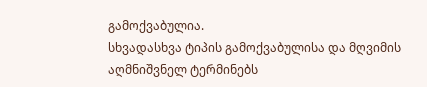გამოქვაბულია.
სხვადასხვა ტიპის გამოქვაბულისა და მღვიმის აღმნიშვნელ ტერმინებს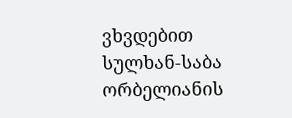ვხვდებით სულხან-საბა ორბელიანის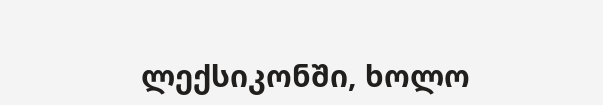ლექსიკონში, ხოლო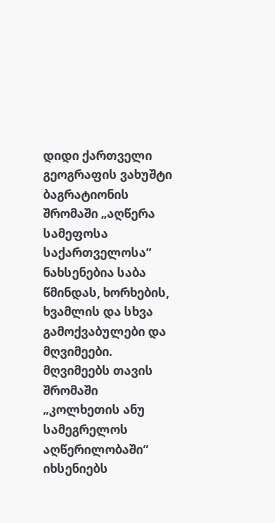დიდი ქართველი გეოგრაფის ვახუშტი ბაგრატიონის შრომაში „აღწერა სამეფოსა საქართველოსა“ ნახსენებია საბა წმინდას, ხორხების, ხვამლის და სხვა გამოქვაბულები და მღვიმეები. მღვიმეებს თავის შრომაში „კოლხეთის ანუ სამეგრელოს აღწერილობაში“ იხსენიებს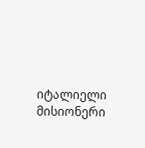იტალიელი მისიონერი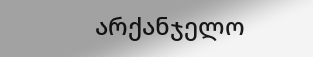არქანჯელო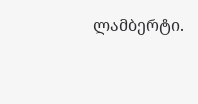ლამბერტი.